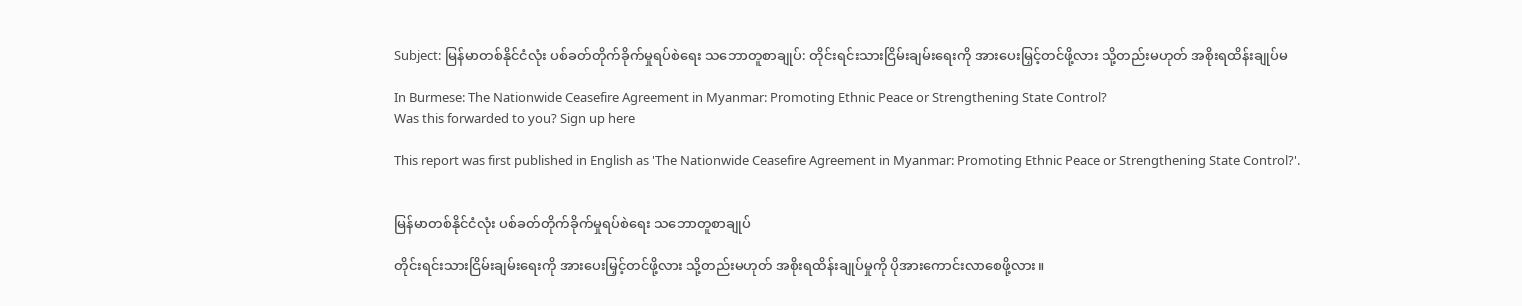Subject: မြန်မာတစ်နိုင်ငံလုံး ပစ်ခတ်တိုက်ခိုက်မှုရပ်စဲရေး သဘောတူစာချုပ်: တိုင်းရင်းသားငြိမ်းချမ်းရေးကို အားပေးမြှင့်တင်ဖို့လား သို့တည်းမဟုတ် အစိုးရထိန်းချုပ်မ

In Burmese: The Nationwide Ceasefire Agreement in Myanmar: Promoting Ethnic Peace or Strengthening State Control?
Was this forwarded to you? Sign up here

This report was first published in English as 'The Nationwide Ceasefire Agreement in Myanmar: Promoting Ethnic Peace or Strengthening State Control?'.


မြန်မာတစ်နိုင်ငံလုံး ပစ်ခတ်တိုက်ခိုက်မှုရပ်စဲရေး သဘောတူစာချုပ်

တိုင်းရင်းသားငြိမ်းချမ်းရေးကို အားပေးမြှင့်တင်ဖို့လား သို့တည်းမဟုတ် အစိုးရထိန်းချုပ်မှုကို ပိုအားကောင်းလာစေဖို့လား။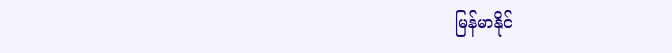မြန်မာနိုင်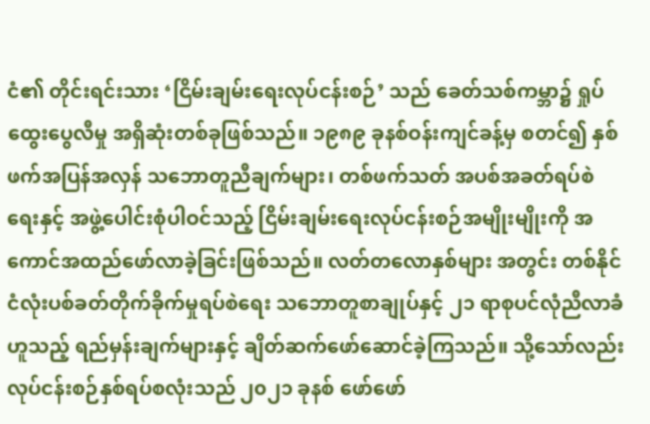ငံ၏ တိုင်းရင်းသား ‘ငြိမ်းချမ်းရေးလုပ်ငန်းစဉ်’ သည် ခေတ်သစ်ကမ္ဘာ၌ ရှုပ်ထွေးပွေလီမှု အရှိဆုံးတစ်ခုဖြစ်သည်။ ၁၉၈၉ ခုနစ်ဝန်းကျင်ခန့်မှ စတင်၍ နှစ်ဖက်အပြန်အလှန် သဘောတူညီချက်များ၊ တစ်ဖက်သတ် အပစ်အခတ်ရပ်စဲရေးနှင့် အဖွဲ့ပေါင်းစုံပါဝင်သည့် ငြိမ်းချမ်းရေးလုပ်ငန်းစဉ်အမျိုးမျိုးကို အကောင်အထည်ဖော်လာခဲ့ခြင်းဖြစ်သည်။ လတ်တလောနှစ်များ အတွင်း တစ်နိုင်ငံလုံးပစ်ခတ်တိုက်ခိုက်မှုရပ်စဲရေး သဘောတူစာချုပ်နှင့် ၂၁ ရာစုပင်လုံညီလာခံဟူသည့် ရည်မှန်းချက်များနှင့် ချိတ်ဆက်ဖော်ဆောင်ခဲ့ကြသည်။ သို့သော်လည်း လုပ်ငန်းစဉ်နှစ်ရပ်စလုံးသည် ၂၀၂၁ ခုနစ် ဖော်ဖော်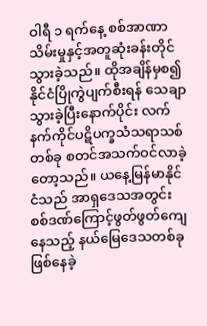ဝါရီ ၁ ရက်နေ့ စစ်အာဏာသိမ်းမှုနှင့်အတူဆုံးခန်းတိုင်သွားခဲ့သည်။ ထိုအချိန်မှစ၍ နိုင်ငံပြိုကွဲပျက်စီးရန် သေချာသွားခဲ့ပြီးနောက်ပိုင်း လက်နက်ကိုင်ပဋိပက္ခသံသရာသစ်တစ်ခု စတင်အသက်ဝင်လာခဲ့တော့သည်။ ယနေ့မြန်မာနိုင်ငံသည် အာရှဒေသအတွင်း စစ်ဒဏ်ကြောင့်ဖွတ်ဖွတ်ကျေနေသည့် နယ်မြေဒေသတစ်ခု ဖြစ်နေခဲ့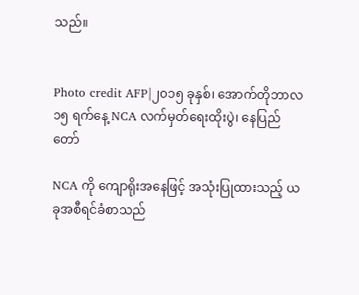သည်။


Photo credit AFP|၂၀၁၅ ခုနှစ်၊ အောက်တိုဘာလ ၁၅ ရက်နေ့ NCA လက်မှတ်ရေးထိုးပွဲ၊ နေပြည်တော်

NCA ကို ကျောရိုးအနေဖြင့် အသုံးပြုထားသည့် ယခုအစီရင်ခံစာသည်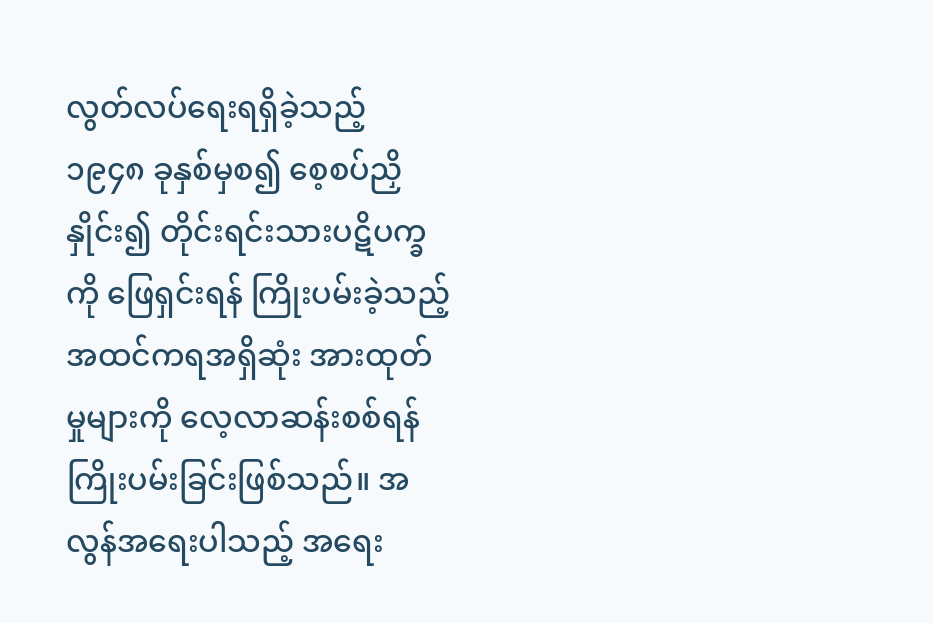လွတ်လပ်ရေးရရှိခဲ့သည့် ၁၉၄၈ ခုနှစ်မှစ၍ စေ့စပ်ညှိနှိုင်း၍ တိုင်းရင်းသားပဋိပက္ခကို ဖြေရှင်းရန် ကြိုးပမ်းခဲ့သည့် အထင်ကရအရှိဆုံး အားထုတ်မှုများကို လေ့လာဆန်းစစ်ရန် ကြိုးပမ်းခြင်းဖြစ်သည်။ အလွန်အရေးပါသည့် အရေး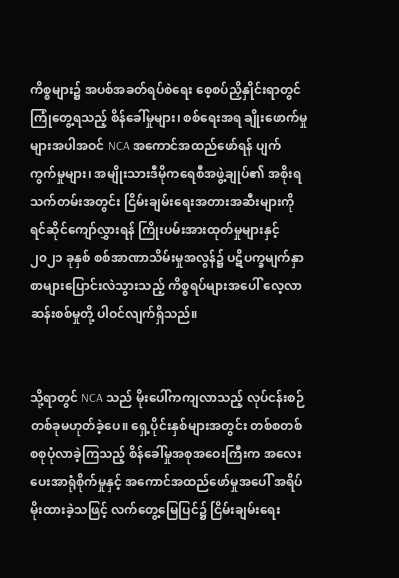ကိစ္စများ၌ အပစ်အခတ်ရပ်စဲရေး စေ့စပ်ညှိနှိုင်းရာတွင် ကြုံတွေ့ရသည့် စိန်ခေါ်မှုများ၊ စစ်ရေးအရ ချိုးဖောက်မှုများအပါအဝင် NCA အကောင်အထည်ဖော်ရန် ပျက်ကွက်မှုများ၊ အမျိုးသားဒီမိုကရေစီအဖွဲ့ချုပ်၏ အစိုးရသက်တမ်းအတွင်း ငြိမ်းချမ်းရေးအတားအဆီးများကို ရင်ဆိုင်ကျော်လွှားရန် ကြိုးပမ်းအားထုတ်မှုများနှင့် ၂၀၂၁ ခုနှစ် စစ်အာဏာသိမ်းမှုအလွန်၌ ပဋိပက္ခမျက်နှာစာများပြောင်းလဲသွားသည့် ကိစ္စရပ်များအပေါ် လေ့လာဆန်းစစ်မှုတို့ ပါဝင်လျက်ရှိသည်။


သို့ရာတွင် NCA သည် မိုးပေါ်ကကျလာသည့် လုပ်ငန်းစဉ်တစ်ခုမဟုတ်ခဲ့ပေ။ ရှေ့ပိုင်းနှစ်များအတွင်း တစ်စတစ်စစုပုံလာခဲ့ကြသည့် စိန်ခေါ်မှုအစုအဝေးကြီးက အလေးပေးအာရုံစိုက်မှုနှင့် အကောင်အထည်ဖော်မှုအပေါ် အရိပ်မိုးထားခဲ့သဖြင့် လက်တွေ့မြေပြင်၌ ငြိမ်းချမ်းရေး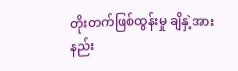တိုးတက်ဖြစ်ထွန်းမှု ချိနှဲ့အားနည်း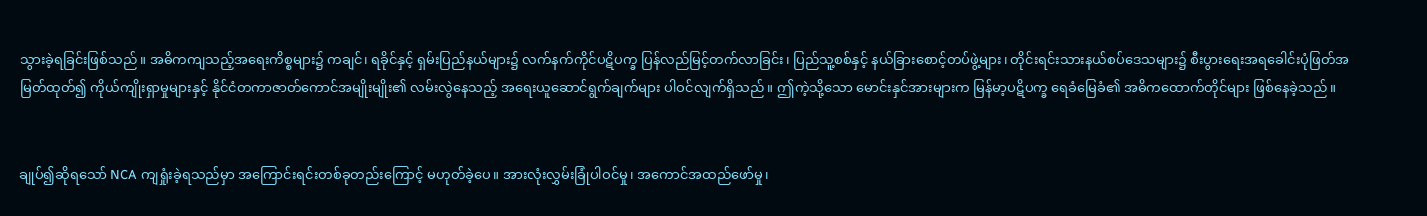သွားခဲ့ရခြင်းဖြစ်သည်။ အဓိကကျသည့်အရေးကိစ္စများ၌ ကချင်၊ ရခိုင်နှင့် ရှမ်းပြည်နယ်များ၌ လက်နက်ကိုင်ပဋိပက္ခ ပြန်လည်မြင့်တက်လာခြင်း၊ ပြည်သူ့စစ်နှင့် နယ်ခြားစောင့်တပ်ဖွဲ့များ၊ တိုင်းရင်းသားနယ်စပ်ဒေသများ၌ စီးပွားရေးအရခေါင်းပုံဖြတ်အမြတ်ထုတ်၍ ကိုယ်ကျိုးရှာမှုများနှင့် နိုင်ငံတကာဇာတ်ကောင်အမျိုးမျိုး၏ လမ်းလွဲနေသည့် အရေးယူဆောင်ရွက်ချက်များ ပါဝင်လျက်ရှိသည်။ ဤကဲ့သို့သော မောင်းနှင်အားများက မြန်မာ့ပဋိပက္ခ ရေခံမြေခံ၏ အဓိကထောက်တိုင်များ ဖြစ်နေခဲ့သည်။


ချုပ်၍ဆိုရသော် NCA ကျရှုံးခဲ့ရသည်မှာ အကြောင်းရင်းတစ်ခုတည်းကြောင့် မဟုတ်ခဲ့ပေ။ အားလုံးလွှမ်းခြုံပါဝင်မှု၊ အကောင်အထည်ဖော်မှု၊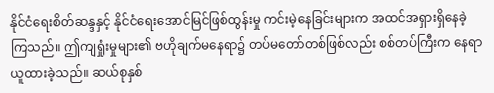နိုင်ငံရေးစိတ်ဆန္ဒနှင့် နိုင်ငံရေးအောင်မြင်ဖြစ်ထွန်းမှု ကင်းမဲ့နေခြင်းများက အထင်အရှားရှိနေခဲ့ကြသည်။ ဤကျရှုံးမှုများ၏ ဗဟိုချက်မနေရာ၌ တပ်မတော်တစ်ဖြစ်လည်း စစ်တပ်ကြီးက နေရာယူထားခဲ့သည်။ ဆယ်စုနှစ်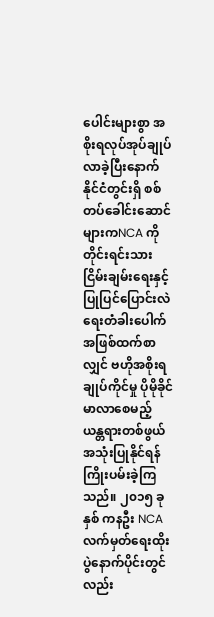ပေါင်းများစွာ အစိုးရလုပ်အုပ်ချုပ်လာခဲ့ပြီးနောက် နိုင်ငံတွင်းရှိ စစ်တပ်ခေါင်းဆောင်များကNCA ကို တိုင်းရင်းသားငြိမ်းချမ်းရေးနှင့်ပြုပြင်ပြောင်းလဲရေးတံခါးပေါက်အဖြစ်ထက်စာလျှင် ဗဟိုအစိုးရချုပ်ကိုင်မှု ပိုမိုခိုင်မာလာစေမည့် ယန္တရားတစ်ဖွယ် အသုံးပြုနိုင်ရန် ကြိုးပမ်းခဲ့ကြသည်။ ၂၀၁၅ ခုနှစ် ကနဦး NCA လက်မှတ်ရေးထိုးပွဲနောက်ပိုင်းတွင်လည်း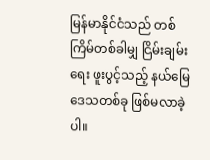မြန်မာနိုင်ငံသည် တစ်ကြိမ်တစ်ခါမျှ ငြိမ်းချမ်းရေး ဖူးပွင့်သည့် နယ်မြေဒေသတစ်ခု ဖြစ်မလာခဲ့ပါ။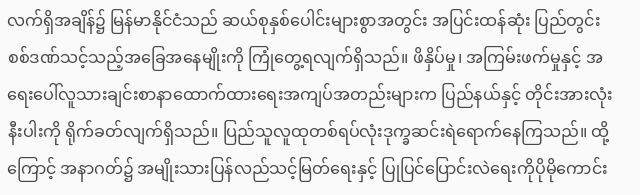လက်ရှိအချိန်၌ မြန်မာနိုင်ငံသည် ဆယ်စုနှစ်ပေါင်းများစွာအတွင်း အပြင်းထန်ဆုံး ပြည်တွင်းစစ်ဒဏ်သင့်သည့်အခြေအနေမျိုးကို ကြုံတွေ့ရလျက်ရှိသည်။ ဖိနှိပ်မှု၊ အကြမ်းဖက်မှုနှင့် အရေးပေါ်လူသားချင်းစာနာထောက်ထားရေးအကျပ်အတည်းများက ပြည်နယ်နှင့် တိုင်းအားလုံးနီးပါးကို ရိုက်ခတ်လျက်ရှိသည်။ ပြည်သူလူထုတစ်ရပ်လုံးဒုက္ခဆင်းရဲရောက်နေကြသည်။ ထို့ကြောင့် အနာဂတ်၌ အမျိုးသားပြန်လည်သင့်မြတ်ရေးနှင့် ပြုပြင်ပြောင်းလဲရေးကိုပိုမိုကောင်း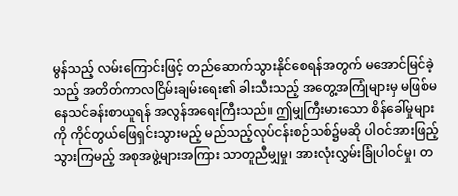မွန်သည့် လမ်းကြောင်းဖြင့် တည်ဆောက်သွားနိုင်စေရန်အတွက် မအောင်မြင်ခဲ့သည့် အတိတ်ကာလငြိမ်းချမ်းရေး၏ ခါးသီးသည့် အတွေ့အကြုံများမှ မဖြစ်မနေသင်ခန်းစာယူရန် အလွန်အရေးကြီးသည်။ ဤမျှကြီးမားသော စိန်ခေါ်မှုများကို ကိုင်တွယ်ဖြေရှင်းသွားမည့် မည်သည့်လုပ်ငန်းစဉ်သစ်၌မဆို ပါဝင်အားဖြည့်သွားကြမည့် အစုအဖွဲ့များအကြား သာတူညီမျှမှု၊ အားလုံးလွှမ်းခြုံပါဝင်မှု၊ တ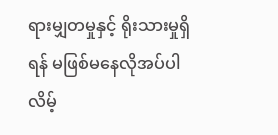ရားမျှတမှုနှင့် ရိုးသားမှုရှိရန် မဖြစ်မနေလိုအပ်ပါလိမ့်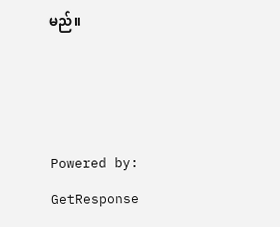မည်။



Powered by:
GetResponse